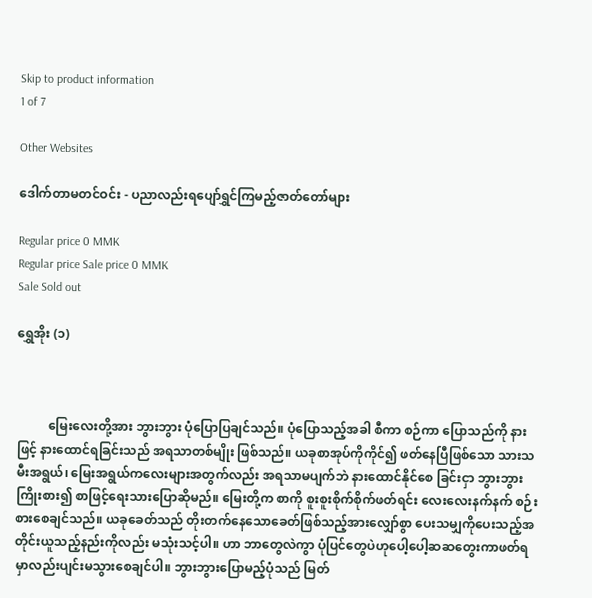Skip to product information
1 of 7

Other Websites

ဒေါက်တာမတင်ဝင်း - ပညာလည်းရပျော်ရွှင်ကြမည့်ဇာတ်တော်များ

Regular price 0 MMK
Regular price Sale price 0 MMK
Sale Sold out

ရွှေအိုး (၁)



          မြေးလေးတို့အား ဘွားဘွား ပုံပြောပြချင်သည်။ ပုံပြောသည့်အခါ စီကာ စဉ်ကာ ပြောသည်ကို နားဖြင့် နားထောင်ရခြင်းသည် အရသာတစ်မျိုး ဖြစ်သည်။ ယခုစာအုပ်ကိုကိုင်၍ ဖတ်နေပြီဖြစ်သော သားသမီးအရွယ်၊ မြေးအရွယ်ကလေးများအတွက်လည်း အရသာမပျက်ဘဲ နားထောင်နိုင်စေ ခြင်းငှာ ဘွားဘွားကြိုးစား၍ စာဖြင့်ရေးသားပြောဆိုမည်။ မြေးတို့က စာကို စူးစူးစိုက်စိုက်ဖတ်ရင်း လေးလေးနက်နက် စဉ်းစားစေချင်သည်။ ယခုခေတ်သည် တိုးတက်နေသောခေတ်ဖြစ်သည့်အားလျှော်စွာ ပေးသမျှကိုပေးသည့်အတိုင်းယူသည့်နည်းကိုလည်း မသုံးသင့်ပါ။ ဟာ ဘာတွေလဲကွာ ပုံပြင်တွေပဲဟုပေါ့ပေါ့ဆဆတွေးကာဖတ်ရမှာလည်းပျင်းမသွားစေချင်ပါ။ ဘွားဘွားပြောမည့်ပုံသည် မြတ်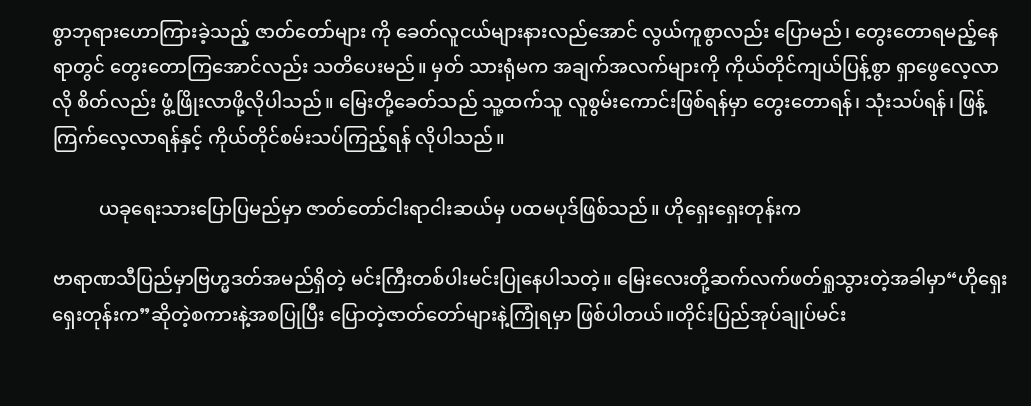စွာဘုရားဟောကြားခဲ့သည့် ဇာတ်တော်များ ကို ခေတ်လူငယ်များနားလည်အောင် လွယ်ကူစွာလည်း ပြောမည်၊ တွေးတောရမည့်နေရာတွင် တွေးတောကြအောင်လည်း သတိပေးမည်။ မှတ် သားရုံမက အချက်အလက်များကို ကိုယ်တိုင်ကျယ်ပြန့်စွာ ရှာဖွေလေ့လာလို စိတ်လည်း ဖွံ့ဖြိုးလာဖို့လိုပါသည်။ မြေးတို့ခေတ်သည် သူ့ထက်သူ လူစွမ်းကောင်းဖြစ်ရန်မှာ တွေးတောရန်၊ သုံးသပ်ရန်၊ ဖြန့်ကြက်လေ့လာရန်နှင့် ကိုယ်တိုင်စမ်းသပ်ကြည့်ရန် လိုပါသည်။

          ယခုရေးသားပြောပြမည်မှာ ဇာတ်တော်ငါးရာငါးဆယ်မှ ပထမပုဒ်ဖြစ်သည်။ ဟိုရှေးရှေးတုန်းက

ဗာရာဏသီပြည်မှာဗြဟ္မဒတ်အမည်ရှိတဲ့ မင်းကြီးတစ်ပါးမင်းပြုနေပါသတဲ့။ မြေးလေးတို့ဆက်လက်ဖတ်ရှုသွားတဲ့အခါမှာ“ဟိုရှေးရှေးတုန်းက”ဆိုတဲ့စကားနဲ့အစပြုပြီး ပြောတဲ့ဇာတ်တော်များနဲ့ကြုံရမှာ ဖြစ်ပါတယ်။တိုင်းပြည်အုပ်ချုပ်မင်း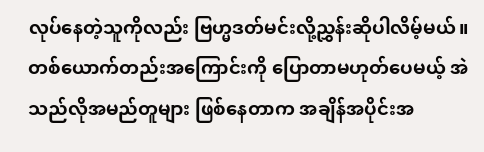လုပ်နေတဲ့သူကိုလည်း ဗြဟ္မဒတ်မင်းလို့ညွှန်းဆိုပါလိမ့်မယ်။ တစ်ယောက်တည်းအကြောင်းကို ပြောတာမဟုတ်ပေမယ့် အဲသည်လိုအမည်တူများ ဖြစ်နေတာက အချိန်အပိုင်းအ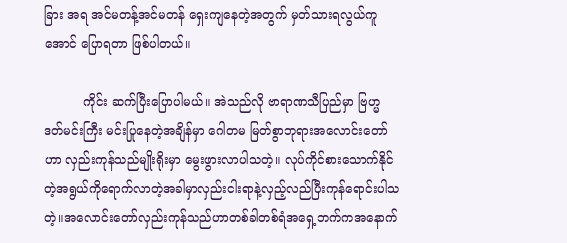ခြား အရ အင်မတန့်အင်မတန် ရှေးကျနေတဲ့အတွက် မှတ်သားရလွယ်ကူအောင် ပြောရတာ ဖြစ်ပါတယ်။

          ကိုင်း ဆက်ပြီးပြောပါမယ်။ အဲသည်လို ဗာရာဏသီပြည်မှာ ဗြဟ္မ ဒတ်မင်းကြီး မင်းပြုနေတဲ့အချိန်မှာ ဂေါတမ မြတ်စွာဘုရားအလောင်းတော်ဟာ လှည်းကုန်သည်မျိုးရိုးမှာ မွေးဖွားလာပါသတဲ့။ လုပ်ကိုင်စားသောက်နိုင်တဲ့အရွယ်ကိုရောက်လာတဲ့အခါမှာလှည်းငါးရာနဲ့လှည့်လည်ပြီးကုန်ရောင်းပါသတဲ့။အလောင်းတော်လှည်းကုန်သည်ဟာတစ်ခါတစ်ရံအရှေ့ဘက်ကအနောက်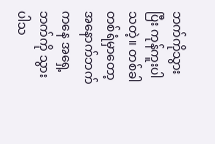ဘက်ကိုသွားပြီး ကုန်ကူးပါသတဲ့။ တစ်ခါတစ်ရံမှာတော့အနောက်ဘက်ကနေ အရှေ့ဘက်ကို သွားပါသ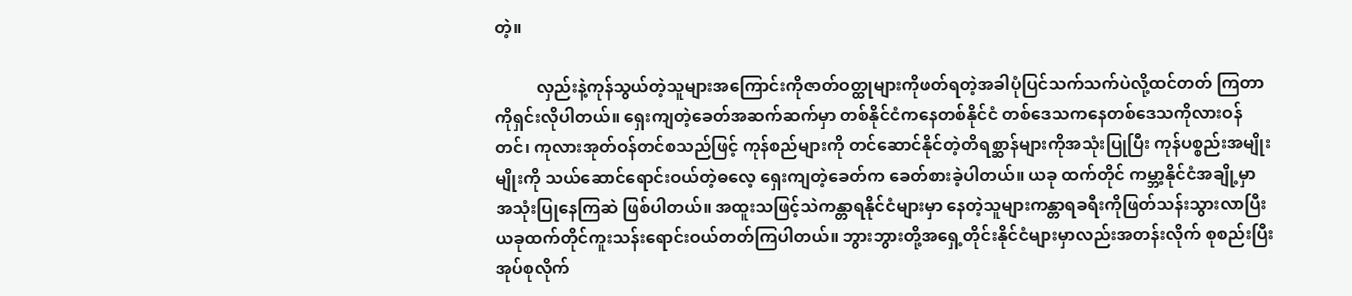တဲ့။

          လှည်းနဲ့ကုန်သွယ်တဲ့သူများအကြောင်းကိုဇာတ်ဝတ္ထုများကိုဖတ်ရတဲ့အခါပုံပြင်သက်သက်ပဲလို့ထင်တတ် ကြတာကိုရှင်းလိုပါတယ်။ ရှေးကျတဲ့ခေတ်အဆက်ဆက်မှာ တစ်နိုင်ငံကနေတစ်နိုင်ငံ တစ်ဒေသကနေတစ်ဒေသကိုလားဝန်တင်၊ ကုလားအုတ်ဝန်တင်စသည်ဖြင့် ကုန်စည်များကို တင်ဆောင်နိုင်တဲ့တိရစ္ဆာန်များကိုအသုံးပြုပြီး ကုန်ပစ္စည်းအမျိုးမျိုးကို သယ်ဆောင်ရောင်းဝယ်တဲ့ဓလေ့ ရှေးကျတဲ့ခေတ်က ခေတ်စားခဲ့ပါတယ်။ ယခု ထက်တိုင် ကမ္ဘာ့နိုင်ငံအချို့မှာ အသုံးပြုနေကြဆဲ ဖြစ်ပါတယ်။ အထူးသဖြင့်သဲကန္တာရနိုင်ငံများမှာ နေတဲ့သူများကန္တာရခရီးကိုဖြတ်သန်းသွားလာပြီး ယခုထက်တိုင်ကူးသန်းရောင်းဝယ်တတ်ကြပါတယ်။ ဘွားဘွားတို့အရှေ့တိုင်းနိုင်ငံများမှာလည်းအတန်းလိုက် စုစည်းပြီးအုပ်စုလိုက်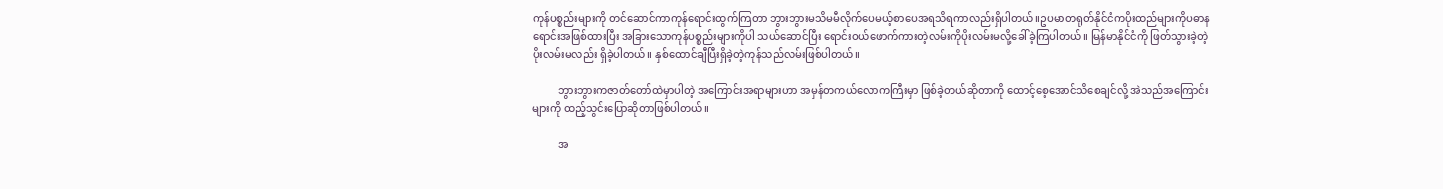ကုန်ပစ္စည်းများကို တင်ဆောင်ကာကုန်ရောင်းထွက်ကြတာ ဘွားဘွားမသိမမီလိုက်ပေမယ့်စာပေအရသိရကာလည်းရှိပါတယ်။ဥပမာတရုတ်နိုင်ငံကပိုးထည်များကိုပဓာနရောင်းအဖြစ်ထားပြီး အခြားသောကုန်ပစ္စည်းများကိုပါ သယ်ဆောင်ပြီး ရောင်းဝယ်ဖောက်ကားတဲ့လမ်းကိုပိုးလမ်းမလို့ခေါ်ခဲ့ကြပါတယ်။ မြန်မာနိုင်ငံကို ဖြတ်သွားခဲ့တဲ့ပိုးလမ်းမလည်း ရှိခဲ့ပါတယ်။ နှစ်ထောင်ချီပြီးရှိခဲ့တဲ့ကုန်သည်လမ်းဖြစ်ပါတယ်။

          ဘွားဘွားကဇာတ်တော်ထဲမှာပါတဲ့ အကြောင်းအရာများဟာ အမှန်တကယ်လောကကြီးမှာ ဖြစ်ခဲ့တယ်ဆိုတာကို ထောင့်စေ့အောင်သိစေချင်လို့ အဲသည်အကြောင်းများကို ထည့်သွင်းပြောဆိုတာဖြစ်ပါတယ်။

          အ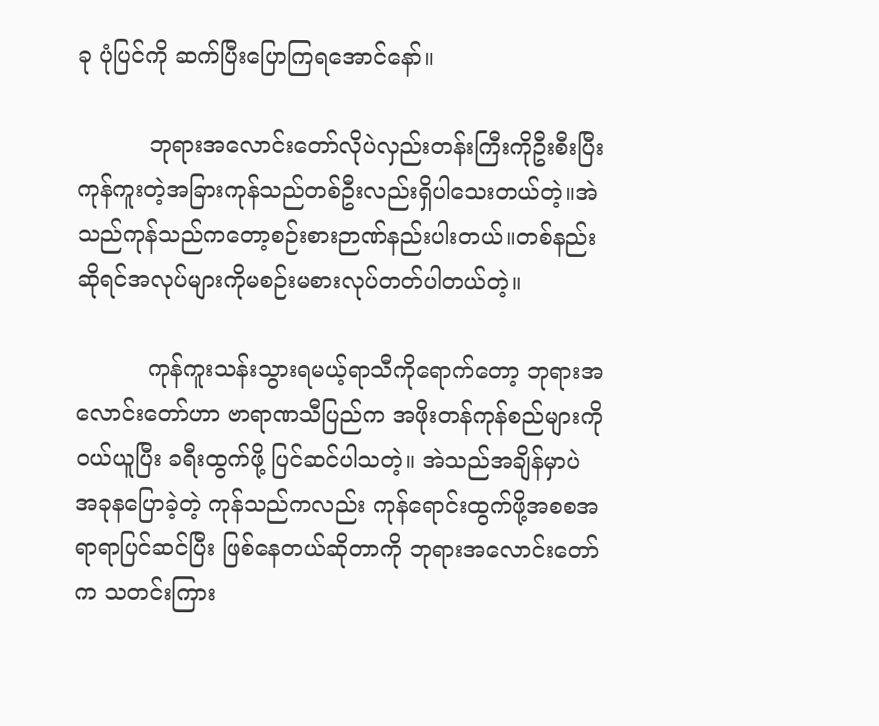ခု ပုံပြင်ကို ဆက်ပြီးပြောကြရအောင်နော်။

          ဘုရားအလောင်းတော်လိုပဲလှည်းတန်းကြီးကိုဦးစီးပြီးကုန်ကူးတဲ့အခြားကုန်သည်တစ်ဦးလည်းရှိပါသေးတယ်တဲ့။အဲသည်ကုန်သည်ကတော့စဉ်းစားဉာဏ်နည်းပါးတယ်။တစ်နည်းဆိုရင်အလုပ်များကိုမစဉ်းမစားလုပ်တတ်ပါတယ်တဲ့။

          ကုန်ကူးသန်းသွားရမယ့်ရာသီကိုရောက်တော့ ဘုရားအလောင်းတော်ဟာ ဗာရာဏသီပြည်က အဖိုးတန်ကုန်စည်များကို ဝယ်ယူပြီး ခရီးထွက်ဖို့ ပြင်ဆင်ပါသတဲ့။ အဲသည်အချိန်မှာပဲ အခုနပြောခဲ့တဲ့ ကုန်သည်ကလည်း ကုန်ရောင်းထွက်ဖို့အစစအရာရာပြင်ဆင်ပြီး ဖြစ်နေတယ်ဆိုတာကို ဘုရားအလောင်းတော်က သတင်းကြား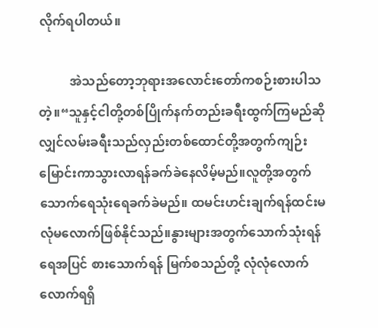လိုက်ရပါတယ်။

          အဲသည်တော့ဘုရားအလောင်းတော်ကစဉ်းစားပါသတဲ့။“သူနှင့်ငါတို့တစ်ပြိုက်နက်တည်းခရီးထွက်ကြမည်ဆိုလျှင်လမ်းခရီးသည်လှည်းတစ်ထောင်တို့အတွက်ကျဉ်းမြောင်းကာသွားလာရန်ခက်ခဲနေလိမ့်မည်။လူတို့အတွက် သောက်ရေသုံးရေခက်ခဲမည်။ ထမင်းဟင်းချက်ရန်ထင်းမလုံမလောက်ဖြစ်နိုင်သည်။နွားများအတွက်သောက်သုံးရန် ရေအပြင် စားသောက်ရန် မြက်စသည်တို့ လုံလုံလောက်လောက်ရရှိ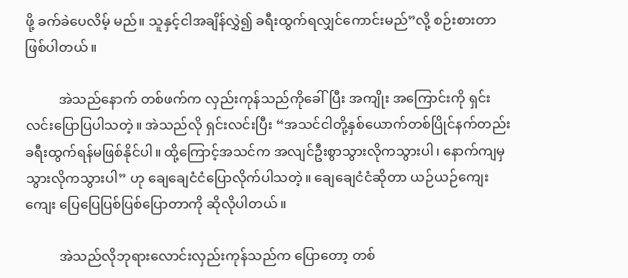ဖို့ ခက်ခဲပေလိမ့် မည်။ သူနှင့်ငါအချိန်လွှဲ၍ ခရီးထွက်ရလျှင်ကောင်းမည်”လို့ စဉ်းစားတာ ဖြစ်ပါတယ်။

          အဲသည်နောက် တစ်ဖက်က လှည်းကုန်သည်ကိုခေါ်ပြီး အကျိုး အကြောင်းကို ရှင်းလင်းပြောပြပါသတဲ့။ အဲသည်လို ရှင်းလင်းပြီး “အသင်ငါတို့နှစ်ယောက်တစ်ပြိုင်နက်တည်းခရီးထွက်ရန်မဖြစ်နိုင်ပါ။ ထို့ကြောင့်အသင်က အလျင်ဦးစွာသွားလိုကသွားပါ၊ နောက်ကျမှ သွားလိုကသွားပါ” ဟု ချေချေငံငံပြောလိုက်ပါသတဲ့။ ချေချေငံငံဆိုတာ ယဉ်ယဉ်ကျေးကျေး ပြေပြေပြစ်ပြစ်ပြောတာကို ဆိုလိုပါတယ်။

          အဲသည်လိုဘုရားလောင်းလှည်းကုန်သည်က ပြောတော့ တစ်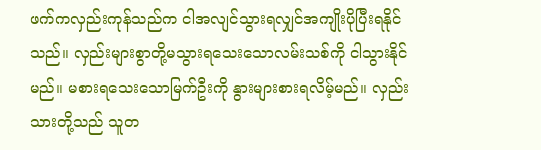ဖက်ကလှည်းကုန်သည်က ငါအလျင်သွားရလျှင်အကျိုးပိုပြီးရနိုင်သည်။ လှည်းများစွာတို့မသွားရသေးသောလမ်းသစ်ကို ငါသွားနိုင်မည်။ မစားရသေးသောမြက်ဦးကို နွားများစားရလိမ့်မည်။ လှည်းသားတို့သည် သူတ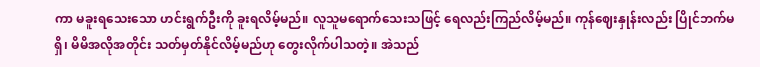ကာ မခူးရသေးသော ဟင်းရွက်ဦးကို ခူးရလိမ့်မည်။ လူသူမရောက်သေးသဖြင့် ရေလည်းကြည်လိမ့်မည်။ ကုန်ဈေးနှုန်းလည်း ပြိုင်ဘက်မရှိ၊ မိမိအလိုအတိုင်း သတ်မှတ်နိုင်လိမ့်မည်ဟု တွေးလိုက်ပါသတဲ့။ အဲသည်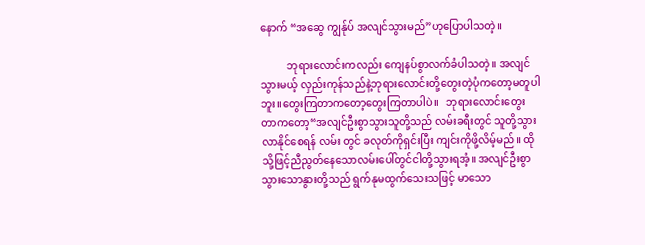နောက် “အဆွေ ကျွန်ုပ် အလျင်သွားမည်”ဟုပြောပါသတဲ့။

          ဘုရားလောင်းကလည်း ကျေနပ်စွာလက်ခံပါသတဲ့။ အလျင်သွားမယ့် လှည်းကုန်သည်နဲ့ဘုရားလောင်းတို့တွေးတဲ့ပုံကတော့မတူပါဘူး။တွေးကြတာကတော့တွေးကြတာပါပဲ။   ဘုရားလောင်းတွေးတာကတော့“အလျင်ဦးစွာသွားသူတို့သည် လမ်းခရီးတွင် သူတို့သွားလာနိုင်စေရန် လမ်း တွင် ခလုတ်ကိုရှင်းပြီး ကျင်းကိုဖို့လိမ့်မည်။ ထိုသို့ဖြင့်ညီညွတ်နေသောလမ်းပေါ်တွင်ငါတို့သွားရအံ့။ အလျင်ဦးစွာသွားသောနွားတို့သည် ရွက်နုမထွက်သေးသဖြင့် မာသော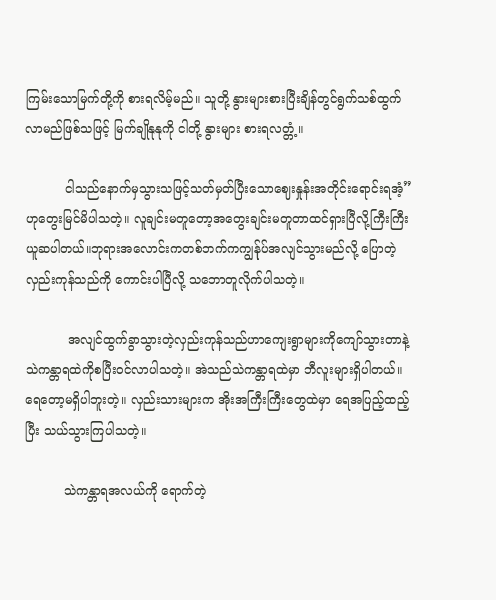ကြမ်းသောမြက်တို့ကို စားရလိမ့်မည်။ သူတို့ နွားများစားပြီးချိန်တွင်ရွက်သစ်ထွက်လာမည်ဖြစ်သဖြင့် မြက်ချိုနုနုကို ငါတို့ နွားများ စားရလတ္တံ့။

          ငါသည်နောက်မှသွားသဖြင့်သတ်မှတ်ပြီးသောဈေးနှုန်းအတိုင်းရောင်းရအံ့”ဟုတွေးမြင်မိပါသတဲ့။ လူချင်းမတူတော့အတွေးချင်းမတူတာထင်ရှားပြီလို့ကြီးကြီးယူဆပါတယ်။ဘုရားအလောင်းကတစ်ဘက်ကကျွန်ုပ်အလျင်သွားမည်လို့ ပြောတဲ့ လှည်းကုန်သည်ကို ကောင်းပါပြီလို့ သဘောတူလိုက်ပါသတဲ့။

           အလျင်ထွက်ခွာသွားတဲ့လှည်းကုန်သည်ဟာကျေးရွာများကိုကျော်သွားတာနဲ့သဲကန္တာရထဲကိုစပြီးဝင်လာပါသတဲ့။ အဲသည်သဲကန္တာရထဲမှာ ဘီလူးများရှိပါတယ်။ ရေတော့မရှိပါဘူးတဲ့။ လှည်းသားများက အိုးအကြီးကြီးတွေထဲမှာ ရေအပြည့်ထည့်ပြီး သယ်သွားကြပါသတဲ့။

          သဲကန္တာရအလယ်ကို ရောက်တဲ့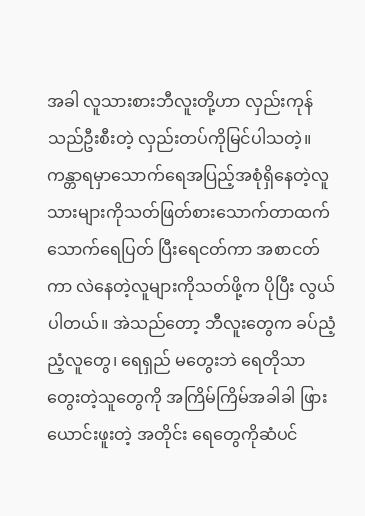အခါ လူသားစားဘီလူးတို့ဟာ လှည်းကုန်သည်ဦးစီးတဲ့ လှည်းတပ်ကိုမြင်ပါသတဲ့။ကန္တာရမှာသောက်ရေအပြည့်အစုံရှိနေတဲ့လူသားများကိုသတ်ဖြတ်စားသောက်တာထက်သောက်ရေပြတ် ပြီးရေငတ်ကာ အစာငတ်ကာ လဲနေတဲ့လူများကိုသတ်ဖို့က ပိုပြီး လွယ်ပါတယ်။ အဲသည်တော့ ဘီလူးတွေက ခပ်ညံ့ညံ့လူတွေ၊ ရေရှည် မတွေးဘဲ ရေတိုသာတွေးတဲ့သူတွေကို အကြိမ်ကြိမ်အခါခါ ဖြားယောင်းဖူးတဲ့ အတိုင်း ရေတွေကိုဆံပင်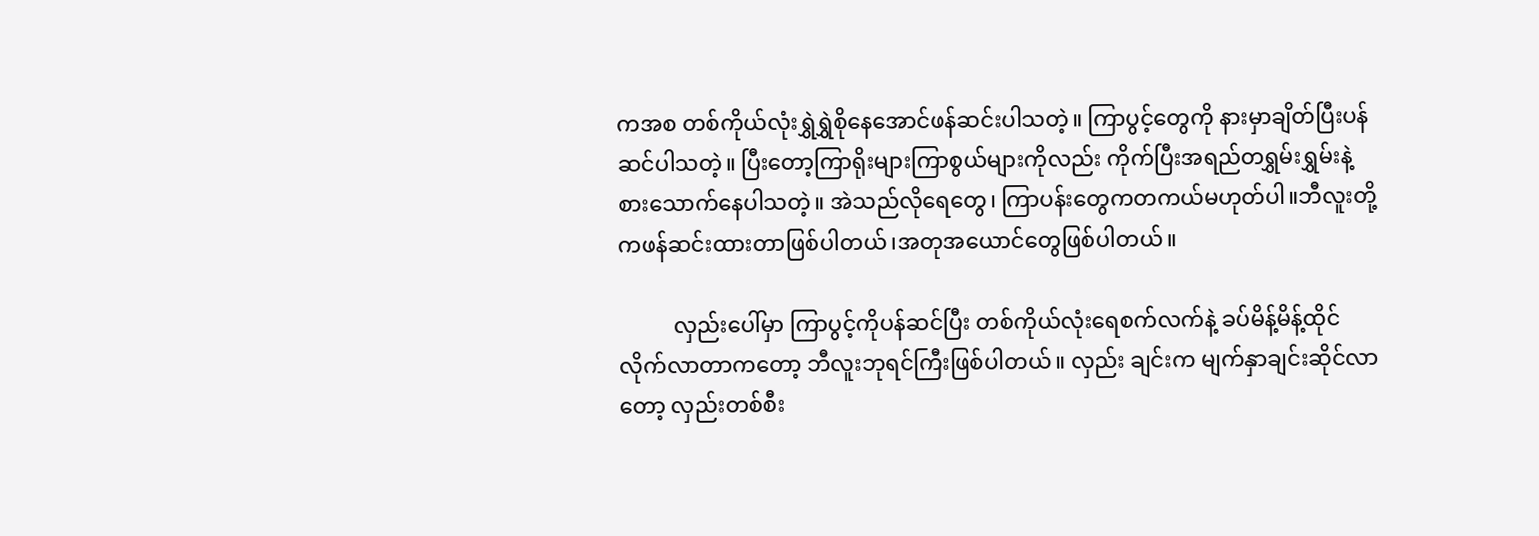ကအစ တစ်ကိုယ်လုံးရွှဲရွှဲစိုနေအောင်ဖန်ဆင်းပါသတဲ့။ ကြာပွင့်တွေကို နားမှာချိတ်ပြီးပန်ဆင်ပါသတဲ့။ ပြီးတော့ကြာရိုးများကြာစွယ်များကိုလည်း ကိုက်ပြီးအရည်တရွှမ်းရွှမ်းနဲ့စားသောက်နေပါသတဲ့။ အဲသည်လိုရေတွေ၊ ကြာပန်းတွေကတကယ်မဟုတ်ပါ။ဘီလူးတို့ကဖန်ဆင်းထားတာဖြစ်ပါတယ်၊အတုအယောင်တွေဖြစ်ပါတယ်။

          လှည်းပေါ်မှာ ကြာပွင့်ကိုပန်ဆင်ပြီး တစ်ကိုယ်လုံးရေစက်လက်နဲ့ ခပ်မိန့်မိန့်ထိုင်လိုက်လာတာကတော့ ဘီလူးဘုရင်ကြီးဖြစ်ပါတယ်။ လှည်း ချင်းက မျက်နှာချင်းဆိုင်လာတော့ လှည်းတစ်စီး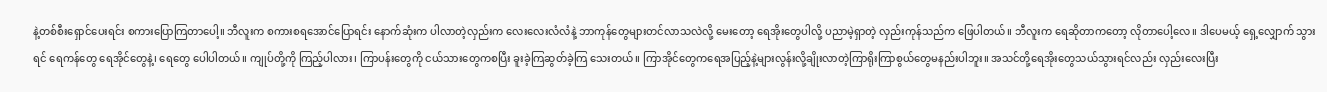နဲ့တစ်စီးရှောင်ပေးရင်း စကားပြောကြတာပေါ့။ ဘီလူးက စကားစရအောင်ပြောရင်း နောက်ဆုံးက ပါလာတဲ့လှည်းက လေးလေးလံလံနဲ့ ဘာကုန်တွေများတင်လာသလဲလို့ မေးတော့ ရေအိုးတွေပါလို့ ပညာမဲ့ရှာတဲ့ လှည်းကုန်သည်က ဖြေပါတယ်။ ဘီလူးက ရေဆိုတာကတော့ လိုတာပေါ့လေ။ ဒါပေမယ့် ရှေ့လျှောက် သွားရင် ရေကန်တွေ ရေအိုင်တွေနဲ့၊ ရေတွေ ပေါပါတယ်။ ကျုပ်တို့ကို ကြည့်ပါလား၊ ကြာပန်းတွေကို ငယ်သားတွေကစပြီး ခူးခဲ့ကြဆွတ်ခဲ့ကြ သေးတယ်။ ကြာအိုင်တွေကရေအပြည့်နဲ့များလွန်းလို့ချိုးလာတဲ့ကြာရိုးကြာစွယ်တွေမနည်းပါဘူး။ အသင်တို့ရေအိုးတွေသယ်သွားရင်လည်း လှည်းလေးပြီး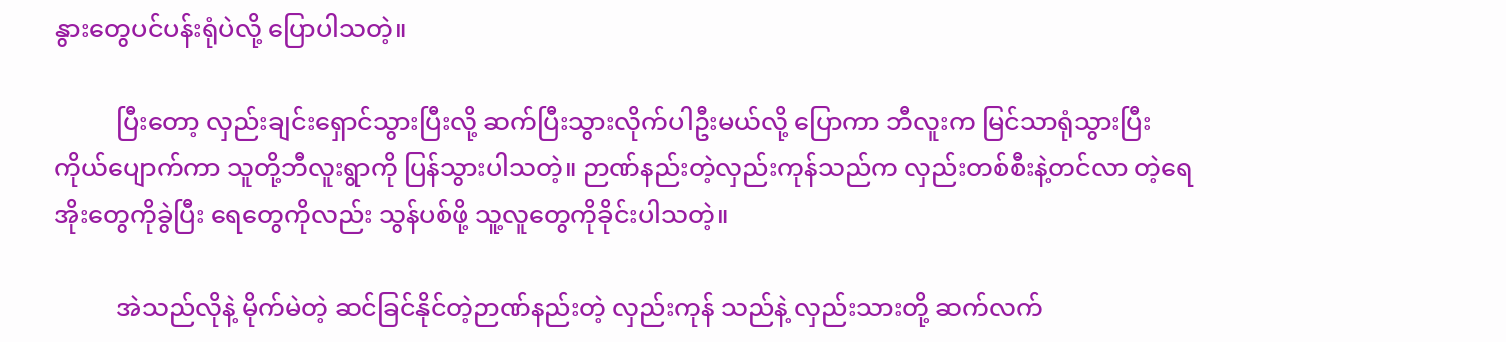နွားတွေပင်ပန်းရုံပဲလို့ ပြောပါသတဲ့။

          ပြီးတော့ လှည်းချင်းရှောင်သွားပြီးလို့ ဆက်ပြီးသွားလိုက်ပါဦးမယ်လို့ ပြောကာ ဘီလူးက မြင်သာရုံသွားပြီး ကိုယ်ပျောက်ကာ သူတို့ဘီလူးရွာကို ပြန်သွားပါသတဲ့။ ဉာဏ်နည်းတဲ့လှည်းကုန်သည်က လှည်းတစ်စီးနဲ့တင်လာ တဲ့ရေအိုးတွေကိုခွဲပြီး ရေတွေကိုလည်း သွန်ပစ်ဖို့ သူ့လူတွေကိုခိုင်းပါသတဲ့။

          အဲသည်လိုနဲ့ မိုက်မဲတဲ့ ဆင်ခြင်နိုင်တဲ့ဉာဏ်နည်းတဲ့ လှည်းကုန် သည်နဲ့ လှည်းသားတို့ ဆက်လက်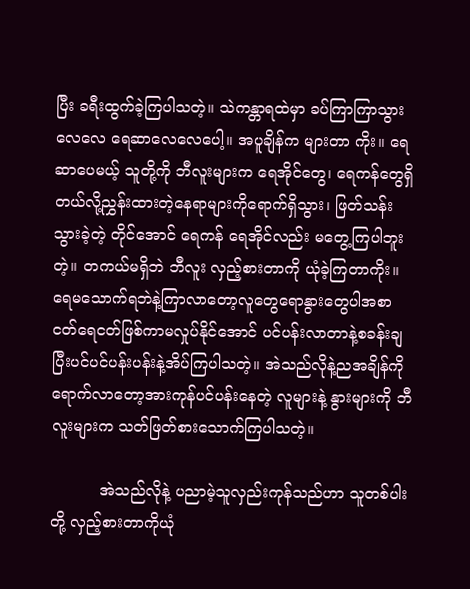ပြီး ခရီးထွက်ခဲ့ကြပါသတဲ့။ သဲကန္တာရထဲမှာ ခပ်ကြာကြာသွားလေလေ ရေဆာလေလေပေါ့။ အပူချိန်က များတာ ကိုး။ ရေဆာပေမယ့် သူတို့ကို ဘီလူးများက ရေအိုင်တွေ၊ ရေကန်တွေရှိတယ်လို့ညွှန်းထားတဲ့နေရာများကိုရောက်ရှိသွား၊ ဖြတ်သန်းသွားခဲ့တဲ့ တိုင်အောင် ရေကန် ရေအိုင်လည်း မတွေ့ကြပါဘူးတဲ့။ တကယ်မရှိဘဲ ဘီလူး လှည့်စားတာကို ယုံခဲ့ကြတာကိုး။ရေမသောက်ရဘဲနဲ့ကြာလာတော့လူတွေရောနွားတွေပါအစာငတ်ရေငတ်ဖြစ်ကာမလှုပ်နိုင်အောင် ပင်ပန်းလာတာနဲ့စခန်းချပြီးပင်ပင်ပန်းပန်းနဲ့အိပ်ကြပါသတဲ့။ အဲသည်လိုနဲ့ညအချိန်ကို ရောက်လာတော့အားကုန်ပင်ပန်းနေတဲ့ လူများနဲ့ နွားများကို ဘီလူးများက သတ်ဖြတ်စားသောက်ကြပါသတဲ့။

          အဲသည်လိုနဲ့ ပညာမဲ့သူလှည်းကုန်သည်ဟာ သူတစ်ပါးတို့ လှည့်စားတာကိုယုံ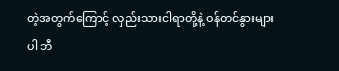တဲ့အတွက်ကြောင့် လှည်းသားငါရာတို့နဲ့ ဝန်တင်နွားများပါ ဘီ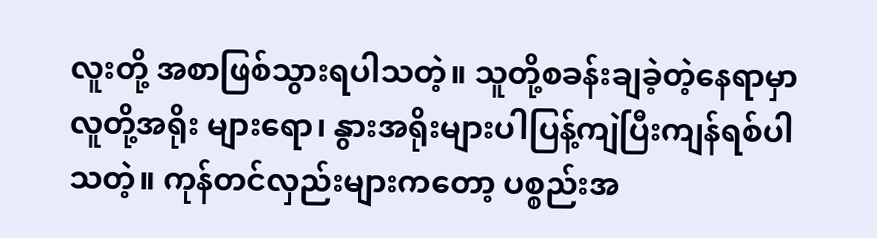လူးတို့ အစာဖြစ်သွားရပါသတဲ့။ သူတို့စခန်းချခဲ့တဲ့နေရာမှာ လူတို့အရိုး များရော၊ နွားအရိုးများပါပြန့်ကျဲပြီးကျန်ရစ်ပါသတဲ့။ ကုန်တင်လှည်းများကတော့ ပစ္စည်းအ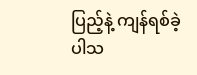ပြည့်နဲ့ ကျန်ရစ်ခဲ့ပါသ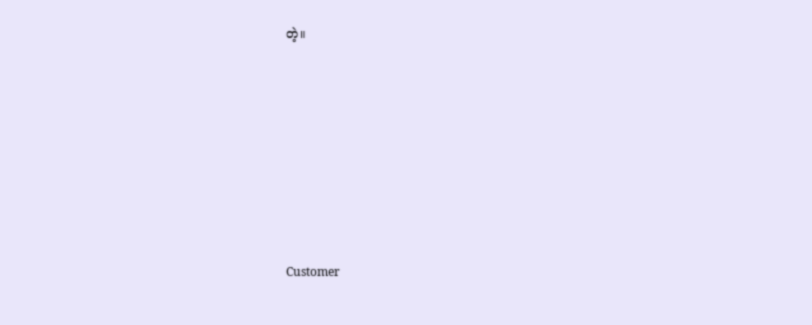တဲ့။













Customer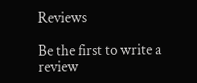Reviews

Be the first to write a review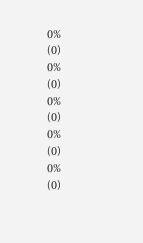0%
(0)
0%
(0)
0%
(0)
0%
(0)
0%
(0)